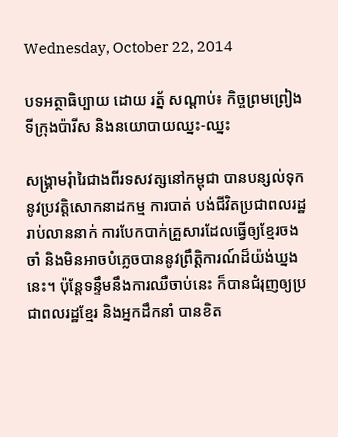Wednesday, October 22, 2014

បទអត្ថាធិប្បាយ ដោយ រត្ន័ សណ្ដាប់៖ កិច្ចព្រមព្រៀងទីក្រុងប៉ារីស និងនយោបាយឈ្នះ-ឈ្នះ

សង្រ្គាមរុំារៃជាងពីរទសវត្សនៅកម្ពុជា បានបន្សល់ទុកនូវប្រវត្ដិសោកនាដកម្ម ការបាត់ បង់ជីវិតប្រជាពលរដ្ឋរាប់លាននាក់ ការបែកបាក់គ្រួសារដែលធ្វើឲ្យខ្មែរចងចាំ និងមិនអាចបំភ្លេចបាននូវព្រឹត្ដិការណ៍ដ៏យ៉ង់ឃ្នងនេះ។ ប៉ុន្ដែទន្ទឹមនឹងការឈឺចាប់នេះ ក៏បានជំរុញឲ្យប្រជាពលរដ្ឋខ្មែរ និងអ្នកដឹកនាំ បានខិត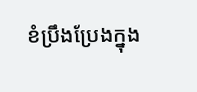ខំប្រឹងប្រែងក្នុង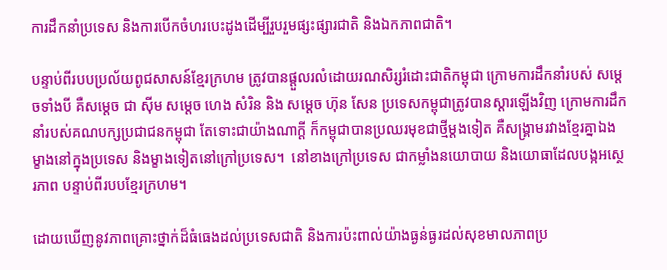ការដឹកនាំប្រទេស និងការបើកចំហរបេះដូងដើម្បីរួបរួមផ្សះផ្សារជាតិ និងឯកភាពជាតិ។

បន្ទាប់ពីរបបប្រល័យពូជសាសន៍ខ្មែរក្រហម ត្រូវបានផ្ដួលរលំដោយរណសិរ្សរំដោះជាតិកម្ពុជា ក្រោមការដឹកនាំរបស់ សម្ដេចទាំងបី គឺសម្ដេច ជា ស៊ីម សម្ដេច ហេង សំរិន និង សម្ដេច ហ៊ុន សែន ប្រទេសកម្ពុជាត្រូវបានស្ដារឡើងវិញ ក្រោមការដឹកនាំរបស់គណបក្សប្រជាជនកម្ពុជា តែទោះជាយ៉ាងណាក្ដី ក៏កម្ពុជាបានប្រឈរមុខជាថ្មីម្ដងទៀត គឺសង្រ្គាមរវាងខ្មែរគ្នាឯង ម្ខាងនៅក្នុងប្រទេស និងម្ខាងទៀតនៅក្រៅប្រទេស។  នៅខាងក្រៅប្រទេស ជាកម្លាំងនយោបាយ និងយោធាដែលបង្កអស្ថេរភាព បន្ទាប់ពីរបបខ្មែរក្រហម។

ដោយឃើញនូវភាពគ្រោះថ្នាក់ដ៏ធំធេងដល់ប្រទេសជាតិ និងការប៉ះពាល់យ៉ាងធ្ងន់ធ្ងរដល់សុខមាលភាពប្រ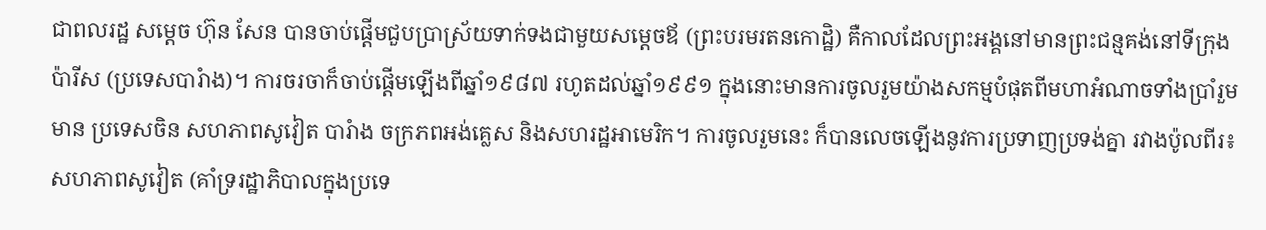ជាពលរដ្ឋ សម្ដេច ហ៊ុន សែន បានចាប់ផ្ដើមជួបប្រាស្រ័យទាក់ទងជាមួយសម្ដេចឪ (ព្រះបរមរតនកោដ្ឋិ) គឺកាលដែលព្រះអង្គនៅមានព្រះជន្មគង់នៅទីក្រុងប៉ារីស (ប្រទេសបារំាង)។ ការចរចាក៏ចាប់ផ្ដើមឡើងពីឆ្នាំ១៩៨៧ រហូតដល់ឆ្នាំ១៩៩១ ក្នុងនោះមានការចូលរួមយ៉ាងសកម្មបំផុតពីមហាអំណាចទាំងប្រាំរួមមាន ប្រទេសចិន សហភាពសូវៀត បារំាង ចក្រភពអង់គ្លេស និងសហរដ្ឋអាមេរិក។ ការចូលរួមនេះ ក៏បានលេចឡើងនូវការប្រទាញប្រទង់គ្នា រវាងប៉ូលពីរ៖ សហភាពសូវៀត (គាំទ្ររដ្ឋាភិបាលក្នុងប្រទេ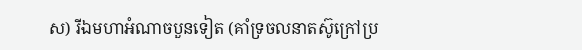ស) រីឯមហាអំណាចបួនទៀត (គាំទ្រចលនាតស៊ូក្រៅប្រ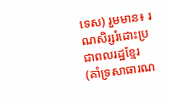ទេស) រួមមាន៖ រណសិរ្សរំដោះប្រជាពលរដ្ឋខ្មែរ (គាំទ្រសាធារណ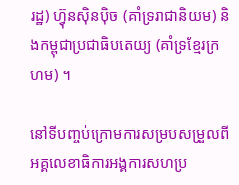រដ្ឋ) ហ៊្វុនស៊ិនប៉ិច (គាំទ្ររាជានិយម) និងកម្ពុជាប្រជាធិបតេយ្យ (គាំទ្រខ្មែរក្រហម) ។

នៅទីបញ្ចប់ក្រោមការសម្របសម្រួលពីអគ្គលេខាធិការអង្គការសហប្រ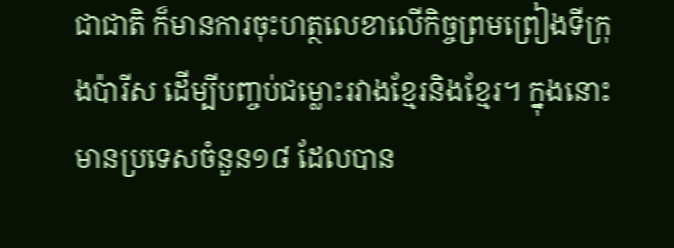ជាជាតិ ក៏មានការចុះហត្ថលេខាលើកិច្ចព្រមព្រៀងទីក្រុងប៉ារីស ដើម្បីបញ្ចប់ជម្លោះរវាងខ្មែរនិងខ្មែរ។ ក្នុងនោះមានប្រទេសចំនួន១៨ ដែលបាន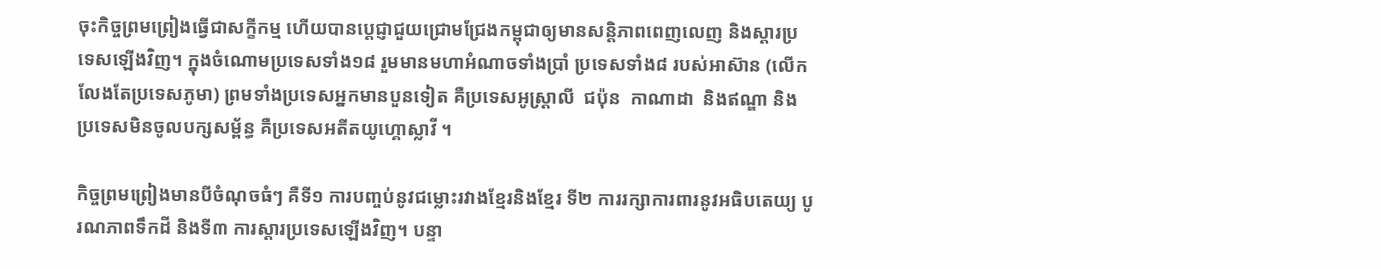ចុះកិច្ចព្រមព្រៀងធ្វើជាសក្ខីកម្ម ហើយបានប្ដេជ្ញាជួយជ្រោមជ្រែងកម្ពុជាឲ្យមានសន្ដិភាពពេញលេញ និងស្ដារប្រទេសឡើងវិញ។ ក្នុងចំណោមប្រទេសទាំង១៨ រួមមានមហាអំណាចទាំងប្រាំ ប្រទេសទាំង៨ របស់អាស៊ាន (លើកលែងតែប្រទេសភូមា) ព្រមទាំងប្រទេសអ្នកមានបួនទៀត គឺប្រទេសអូស្រ្ដាលី  ជប៉ុន  កាណាដា  និងឥណ្ឌា និងប្រទេសមិនចូលបក្សសម្ព័ន្ធ គឺប្រទេសអតីតយូហ្គោស្លាវី ។

កិច្ចព្រមព្រៀងមានបីចំណុចធំៗ គឺទី១ ការបញ្ចប់នូវជម្លោះរវាងខ្មែរនិងខ្មែរ ទី២ ការរក្សាការពារនូវអធិបតេយ្យ បូរណភាពទឹកដី និងទី៣ ការស្ដារប្រទេសឡើងវិញ។ បន្ទា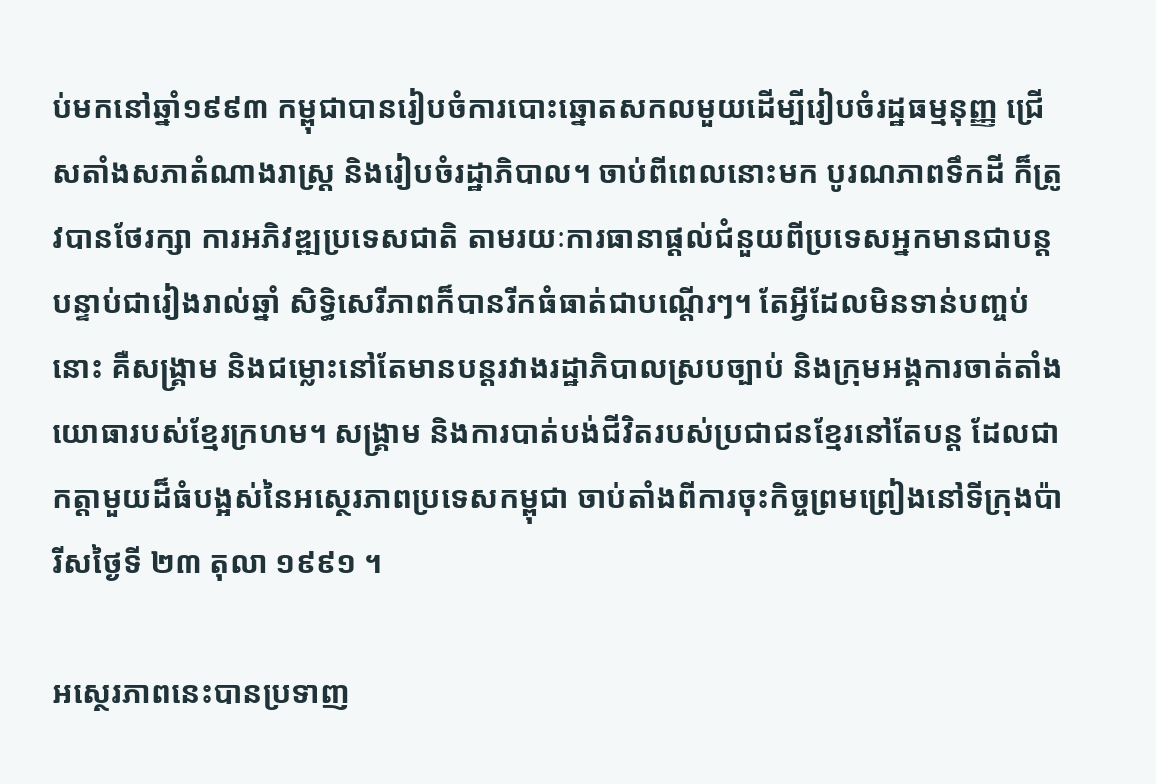ប់មកនៅឆ្នាំ១៩៩៣ កម្ពុជាបានរៀបចំការបោះឆ្នោតសកលមួយដើម្បីរៀបចំរដ្ឋធម្មនុញ្ញ ជ្រើសតាំងសភាតំណាងរាស្រ្ដ និងរៀបចំរដ្ឋាភិបាល។ ចាប់ពីពេលនោះមក បូរណភាពទឹកដី ក៏ត្រូវបានថែរក្សា ការអភិវឌ្ឍប្រទេសជាតិ តាមរយៈការធានាផ្ដល់ជំនួយពីប្រទេសអ្នកមានជាបន្ដបន្ទាប់ជារៀងរាល់ឆ្នាំ សិទ្ធិសេរីភាពក៏បានរីកធំធាត់ជាបណ្ដើរៗ។ តែអ្វីដែលមិនទាន់បញ្ចប់នោះ គឺសង្រ្គាម និងជម្លោះនៅតែមានបន្ដរវាងរដ្ឋាភិបាលស្របច្បាប់ និងក្រុមអង្គការចាត់តាំងយោធារបស់ខ្មែរក្រហម។ សង្រ្គាម និងការបាត់បង់ជីវិតរបស់ប្រជាជនខ្មែរនៅតែបន្ដ ដែលជាកត្ដាមួយដ៏ធំបង្អស់នៃអស្ថេរភាពប្រទេសកម្ពុជា ចាប់តាំងពីការចុះកិច្ចព្រមព្រៀងនៅទីក្រុងប៉ារីសថ្ងៃទី ២៣ តុលា ១៩៩១ ។

អស្ថេរភាពនេះបានប្រទាញ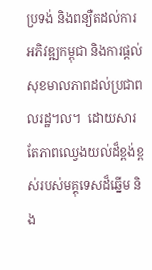ប្រទង់ និងពន្យឺតដល់ការអភិវឌ្ឍកម្ពុជា និងការផ្ដល់សុខមាលភាពដល់ប្រជាពលរដ្ឋ។ល។  ដោយសារតែភាពឈ្វេងយល់ដ៏ខ្ពង់ខ្ពស់របស់មគ្គុទេសដ៏ឆ្នើម និង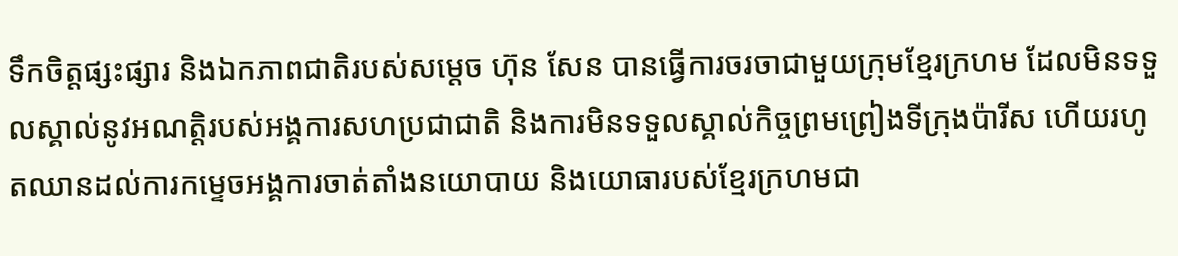ទឹកចិត្ដផ្សះផ្សារ និងឯកភាពជាតិរបស់សម្ដេច ហ៊ុន សែន បានធ្វើការចរចាជាមួយក្រុមខ្មែរក្រហម ដែលមិនទទួលស្គាល់នូវអណត្ដិរបស់អង្គការសហប្រជាជាតិ និងការមិនទទួលស្គាល់កិច្ចព្រមព្រៀងទីក្រុងប៉ារីស ហើយរហូតឈានដល់ការកម្ទេចអង្គការចាត់តាំងនយោបាយ និងយោធារបស់ខ្មែរក្រហមជា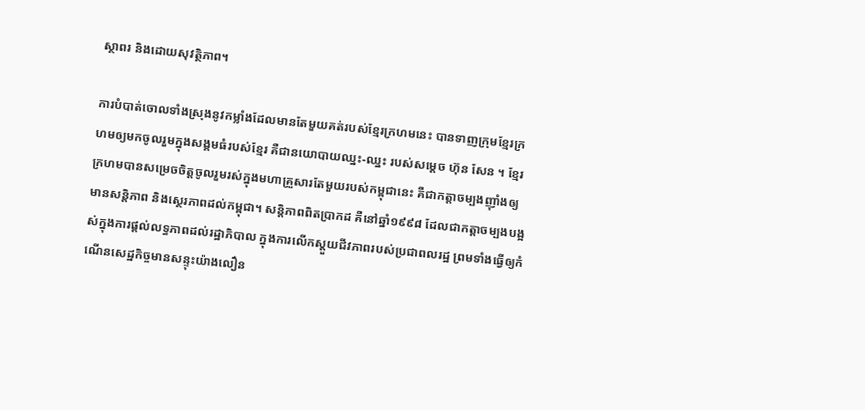ស្ថាពរ និងដោយសុវត្ថិភាព។

ការបំបាត់ចោលទាំងស្រុងនូវកម្លាំងដែលមានតែមួយគត់របស់ខ្មែរក្រហមនេះ បានទាញក្រុមខ្មែរក្រហមឲ្យមកចូលរួមក្នុងសង្គមធំរបស់ខ្មែរ គឺជានយោបាយឈ្នះ-ឈ្នះ របស់សម្ដេច ហ៊ុន សែន ។ ខ្មែរក្រហមបានសម្រេចចិត្ដចូលរួមរស់ក្នុងមហាគ្រួសារតែមួយរបស់កម្ពុជានេះ គឺជាកត្ដាចម្បងញ៉ាំងឲ្យមានសន្ដិភាព និងស្ថេរភាពដល់កម្ពុជា។ សន្ដិភាពពិតប្រាកដ គឺនៅឆ្នាំ១៩៩៨ ដែលជាកត្ដាចម្បងបង្អស់ក្នុងការផ្ដល់លទ្ធភាពដល់រដ្ឋាភិបាល ក្នុងការលើកស្តួយជីវភាពរបស់ប្រជាពលរដ្ឋ ព្រមទាំងធ្វើឲ្យកំណើនសេដ្ឋកិច្ចមានសន្ទុះយ៉ាងលឿន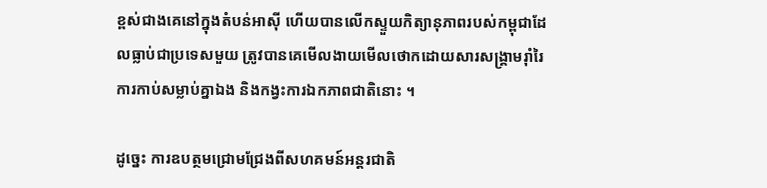ខ្ពស់ជាងគេនៅក្នុងតំបន់អាស៊ី ហើយបានលើកស្ទួយកិត្យានុភាពរបស់កម្ពុជាដែលធ្លាប់ជាប្រទេសមួយ ត្រូវបានគេមើលងាយមើលថោកដោយសារសង្រ្គាមរ៉ាំរៃ ការកាប់សម្លាប់គ្នាឯង និងកង្វះការឯកភាពជាតិនោះ ។

ដូច្នេះ ការឧបត្ថមជ្រោមជ្រែងពីសហគមន៍អន្ដរជាតិ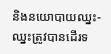និងនយោបាយឈ្នះ-ឈ្នះត្រូវបានដើរទ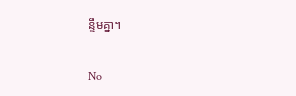ន្ទឹមគ្នា។

No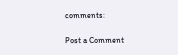comments:

Post a Comment